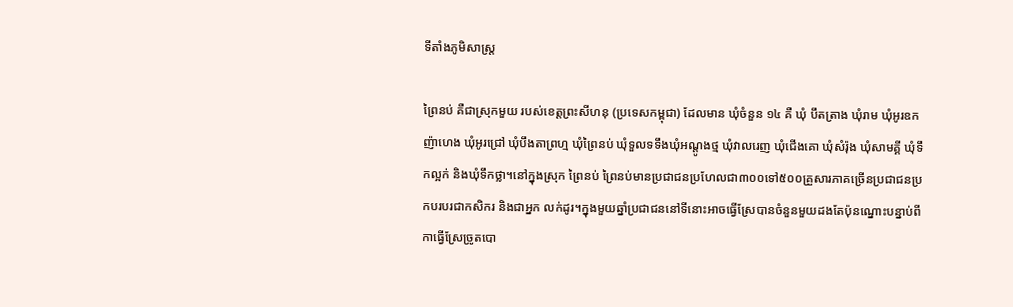ទីតាំងភូមិសាស្ត្រ

ព្រៃនប់ គឺជាស្រុកមួយ របស់ខេត្តព្រះសីហនុ (ប្រទេសកម្ពុជា) ដែលមាន ឃុំចំនួន ១៤ គឺ ឃុំ បឹតត្រាង ឃុំរាម ឃុំអូរឧកញ៉ាហេង ឃុំអូរជ្រៅ ឃុំបឹងតាព្រហ្ម ឃុំព្រៃនប់ ឃុំទួលទទឹងឃុំអណ្តូងថ្ម ឃុំវាលរេញ ឃុំជើងគោ ឃុំសំរ៉ុង ឃុំសាមគ្គី ឃុំទឹកល្អក់ និងឃុំទឹកថ្លា។នៅក្នុងស្រុក ព្រៃនប់ ព្រៃនប់មានប្រជាជនប្រហែលជា៣០០ទៅ៥០០គ្រួសារភាគច្រើនប្រជាជនប្រកបរបរជាកសិករ និងជាអ្នក លក់ដូរ។ក្នុងមួយឆ្នាំប្រជាជននៅទីនោះអាចធ្វើស្រែបានចំនួនមួយដងតែប៉ុនណ្នោះបន្នាប់ពីកាធ្វើស្រែច្រូតបោ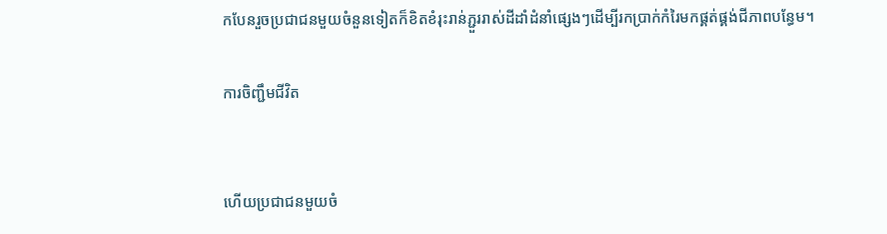កបែនរួចប្រជាជនមួយចំនួនទៀតក៏ខិតខំរុះរាន់ភ្ជួររាស់ដីដាំដំនាំផ្សេងៗដើម្បីរកប្រាក់កំរៃមកផ្គត់ផ្គង់ជីភាពបន្ធែម។

ការចិញ្ជឹមជីវិត


ហើយប្រជាជនមួយចំ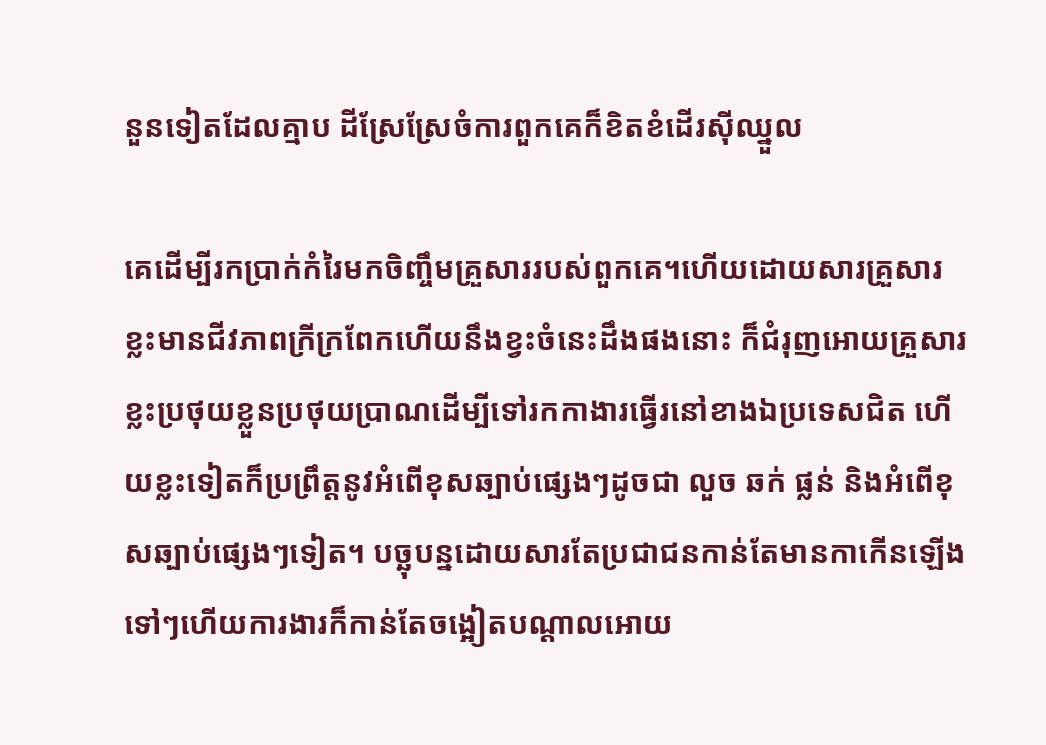នួនទៀតដែលគ្មាប ដីស្រែស្រែចំការពួកគេក៏ខិតខំដើរស៊ីឈ្នួល

គេដើម្បីរកប្រាក់កំរៃមកចិញ្ចឹមគ្រួសាររបស់ពួកគេ។ហើយដោយសារគ្រួសារខ្លះមានជីវភាពក្រីក្រពែកហើយនឹងខ្វះចំនេះដឹងផងនោះ ក៏ជំរុញអោយគ្រួសារខ្លះប្រថុយខ្លួនប្រថុយប្រាណដើម្បីទៅរកកាងារធ្វើរនៅខាងឯប្រទេសជិត ហើយខ្លះទៀតក៏ប្រព្រឹត្តនូវអំពើខុសឆ្បាប់ផ្សេងៗដូចជា លួច ឆក់ ផ្លន់ និងអំពើខុសឆ្បាប់ផ្សេងៗទៀត។ បច្ឆុបន្នដោយសារតែប្រជាជនកាន់តែមានកាកើនឡើងទៅៗហើយការងារក៏កាន់តែចង្អៀតបណ្តាលអោយ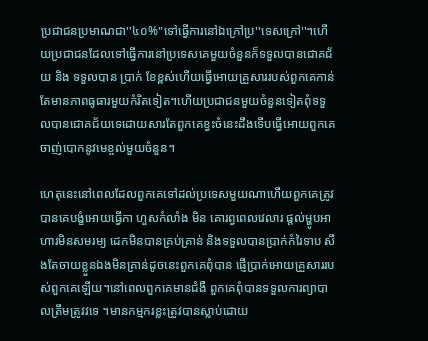ប្រជាជនប្រមាណជា''៤០%''ទៅធ្វើការនៅឯក្រៅប្រ''ទេសក្រៅ''។ហើយប្រជាជនដែលទៅធ្វើការនៅប្រទេសគេមួយចំនួនក៏ទទួលបានជោគជ័យ និង ទទួលបាន ប្រាក់ ខែខ្ពស់ហើយធ្វើអោយគ្រួសាររបស់ពួកគេកាន់តែមានភាពធូធារមួយកំរិតទៀត។ហើយប្រជាជនមួយចំនួនទៀតពុំទទួលបានជោគជ័យទេដោយសារតែពួកគេខ្វះចំនេះដឹងទើបធ្វើអោយពួកគេចាញ់បោកនូវមេខ្ចល់មួយចំនួន។

ហេតុនេះនៅពេលដែលពួកគេទៅដល់ប្រទេសមួយណាហើយពួកគេត្រូវបានគេបង្ខំអោយធ្វើកា ហួសកំលាំង មិន គោរព្វពេលវេលារ ផ្តល់ម្ហូបអាហារមិនសមរម្យ ដេកមិនបានគ្រប់គ្រាន់ និងទទួលបានប្រាក់កំរៃទាប សឹងតែចាយខ្លួនឯងមិនគ្រាន់ដូចនេះពួកគេពុំបាន ផ្ញើប្រាក់អោយគ្រួសាររបស់ពួកគេឡើយ។នៅពេលពួកគេមានជំងឺ ពួកគេពុំបានទទួលការព្យាបាលត្រឹមត្រូវវទេ ។មានកម្មករខ្លះត្រូវបានស្លាប់ដោយ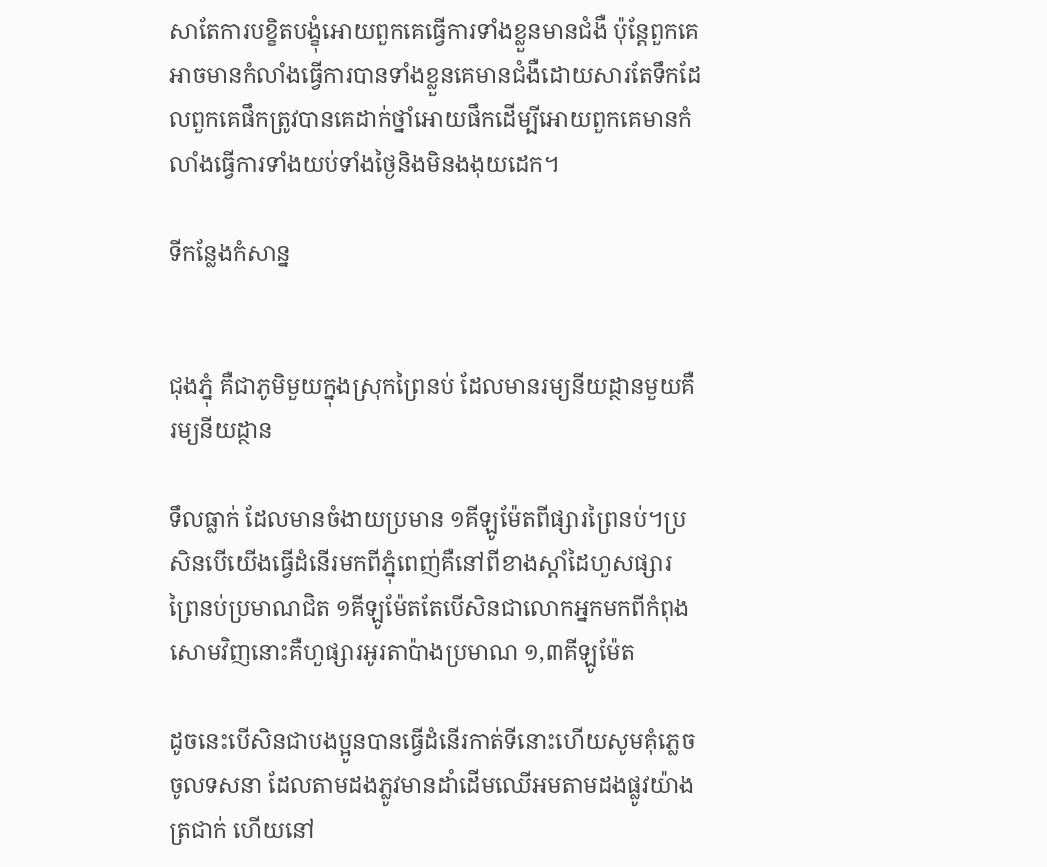សាតែការបខ្ខិតបង្ខុំអោយពួកគេធ្វើការទាំងខ្លួនមានជំងឺ ប៉ុន្តែពួកគេអាចមានកំលាំងធ្វើការបានទាំងខ្លួនគេមានជំងឺដោយសារតែទឹកដែលពួកគេផឹកត្រូវបានគេដាក់ថ្នាំអោយផឹកដើម្បីអោយពួកគេមានកំលាំងធ្វើការទាំងយប់ទាំងថ្ងៃនិងមិនងងុយដេក។

ទីកន្លែងកំសាន្ន


ជុងភ្នុំ គឺជាភូមិមួយក្នុងស្រុកព្រៃនប់ ដែលមានរម្យនីយដ្ថានមួយគឺរម្យនីយដ្ថាន

ទឹលធ្លាក់ ដែលមានចំងាយប្រមាន ១គីឡូម៉ែតពីផ្សារព្រៃនប់។ប្រសិនបើយើងធើ្វដំនើរមកពីភ្នុំពេញ់គឺនៅពីខាងស្តាំដៃហួសផ្សារ ព្រៃនប់ប្រមាណជិត ១គីឡូម៉ែតតែបើសិនជាលោកអ្នកមកពីកំពុងសោមវិញនោះគឺហួផ្សារអូរតាប៉ាងប្រមាណ ១,៣គីឡូម៉ែត

ដូចនេះបើសិនជាបងប្អូនបានធ្វើដំនើរកាត់ទីនោះហើយសូមគុំភ្លេចចូលទសនា ដែលតាមដងភ្លូវមានដាំដើមឈើអមតាមដងផ្លូវយ៉ាងត្រជាក់ ហើយនៅ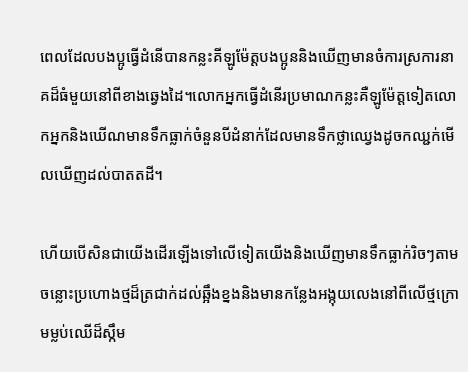ពេលដែលបងប្អូធ្វើដំនើបានកន្លះគីឡូម៉ែត្តបងប្អូននិងឃើញមានចំការស្រការនាគដ៏ធំមួយនៅពីខាងឆ្វេងដៃ។លោកអ្នកធ្វើដំនើរប្រមាណកន្លះគឺឡូម៉ែត្តទៀតលោកអ្នកនិងឃើណមានទឹកធ្លាក់ចំនួនបីដំនាក់ដែលមានទឹកថ្លាឈ្វេងដូចកឈ្ជក់មើលឃើញដល់បាតតដី។

ហើយបើសិនជាយើងដើរឡើងទៅលើទៀតយើងនិងឃើញមានទឹកធ្លាក់រិចៗតាមចន្លោះប្រហោងថ្មដ៏ត្រជាក់ដល់ឆ្អឹងខ្នងនិងមានកន្លែងអង្កុយលេងនៅពីលើថ្មក្រោមម្លប់ឈើដ៏ស្កឹម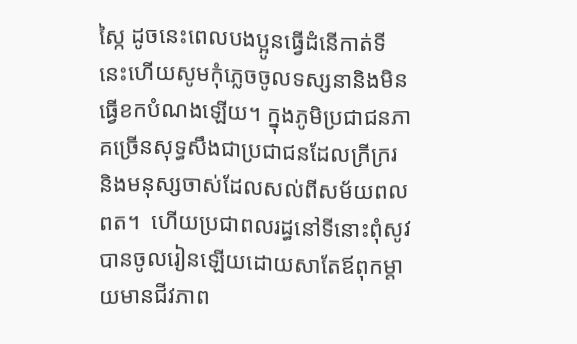ស្កៃ ដូចនេះពេលបងប្អូនធ្វើដំនើកាត់ទីនេះហើយសូមកុំភ្លេចចូលទស្សនានិងមិនធ្វើខកបំណងឡើយ។ ក្នុងភូមិប្រជាជនភាគច្រើនសុទ្ធសឹងជាប្រជាជនដែលក្រីក្ររ និងមនុស្សចាស់ដែលសល់ពីសម័យពលពត។  ហើយប្រជាពលរដ្ធនៅទីនោះពុំសូវបានចូលរៀនឡើយដោយសាតែឪពុកម្តាយមានជីវភាព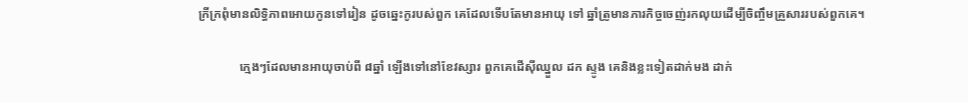ក្រីក្រពុំមានលិទ្ធិភាពអោយកូនទៅរៀន ដូចឆ្នេះកូរបស់ពួក គេដែលទើបតែមានអាយុ ទៅ ឆ្នាំត្រូមានភារកិច្ចចេញ់រកលុយដើម្បីចិញ្ចឹមគ្រួសាររបស់ពួកគេ។

             ក្មេងៗដែលមានអាយុចាប់ពី ៨ឆ្នាំ ឡើងទៅនៅខែវស្សារ ពួកគេដើស៊ីឈ្នួល ដក ស្ទូង គេនិងខ្លះទៀតដាក់មង ដាក់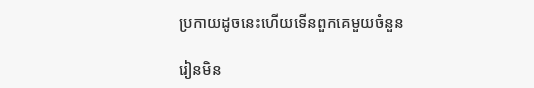ប្រកាយដូចនេះហើយទើនពួកគេមួយចំនួន

រៀនមិន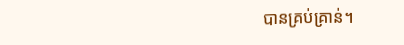បានគ្រប់គ្រាន់។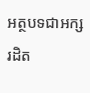អត្ថបទជាអក្សរដិត